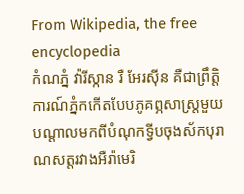From Wikipedia, the free encyclopedia
កំណភ្នំ វ៉ារីស្កាន រឺ អែរស៊ីន គឺជាព្រឹត្តិការណ៍ភ្នំកកើតបែបភូគព្ភសាស្ត្រមួយបណ្ដាលមកពីបំណុកទ្វីបចុងស័កបុរាណសត្តរវាងអឺរ៉ាមេរិ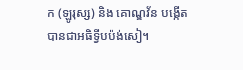ក (ឡូរុស្ស) និង គោណ្ឌវ័ន បង្កើតបានជាអធិទ្វីបប៉ង់សៀ។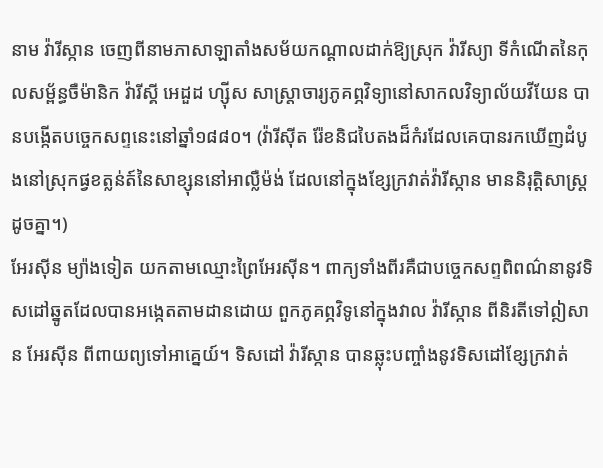នាម វ៉ារីស្កាន ចេញពីនាមភាសាឡាតាំងសម័យកណ្ដាលដាក់ឱ្យស្រុក វ៉ារីស្យា ទីកំណើតនៃកុលសម្ព័ន្ធចឺម៉ានិក វ៉ារីស្គី អេដួដ ហ្ស៊ីស សាស្ត្រាចារ្យភូគព្ភវិទ្យានៅសាកលវិទ្យាល័យវីយែន បានបង្កើតបច្ចេកសព្ទនេះនៅឆ្នាំ១៨៨០។ (វ៉ារីស៊ីត រ៉ែខនិជបៃតងដ៏កំរដែលគេបានរកឃើញដំបូងនៅស្រុកផ្វខត្លន់ត៍នៃសាខ្សុននៅអាល្លឺម៉ង់ ដែលនៅក្នុងខ្សែក្រវាត់វ៉ារីស្កាន មាននិរុត្តិសាស្ត្រដូចគ្នា។)
អែរស៊ីន ម្យ៉ាងទៀត យកតាមឈ្មោះព្រៃអែរស៊ីន។ ពាក្យទាំងពីរគឺជាបច្ចេកសព្ទពិពណ៌នានូវទិសដៅឆ្នូតដែលបានអង្កេតតាមដានដោយ ពួកភូគព្ភវិទូនៅក្នុងវាល វ៉ារីស្កាន ពីនិរតីទៅឦសាន អែរស៊ីន ពីពាយព្យទៅអាគ្នេយ៍។ ទិសដៅ វ៉ារីស្កាន បានឆ្លុះបញ្ចាំងនូវទិសដៅខ្សែក្រវាត់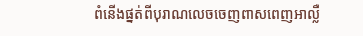ពំនើងផ្នត់ពីបុរាណលេចចេញពាសពេញអាល្លឺ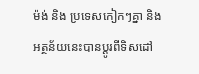ម៉ង់ និង ប្រទេសកៀកៗគ្នា និងអត្ថន័យនេះបានប្ដូរពីទិសដៅ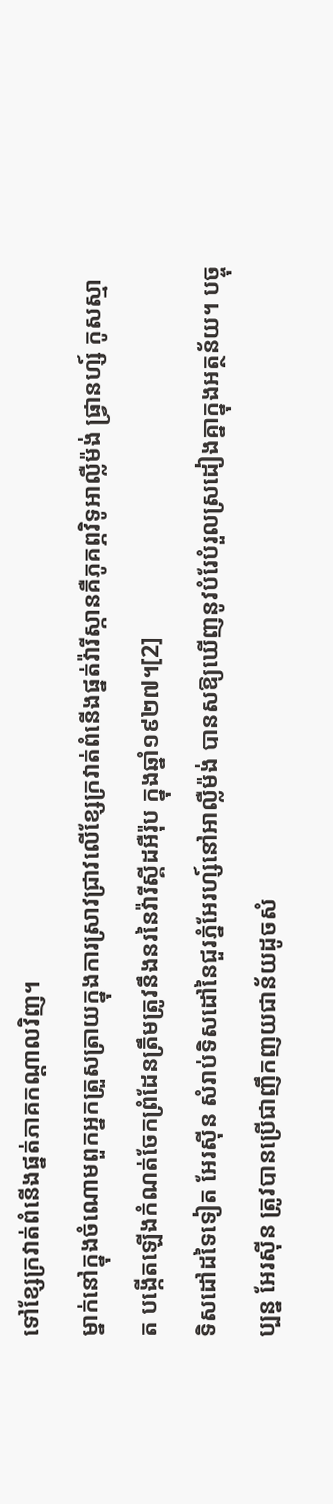ទៅខ្សែក្រវាត់ពំនើងផ្នត់ភាគកណ្ដាលវិញ។
ម្នាក់នៅក្នុងចំណោមពួកអ្នកត្រួសត្រាយក្នុងការស្រាវជ្រាវលើខ្សែក្រវាត់ពំនើងផ្នត់វ៉ារីស្កានគឺភូគព្ភវិទូអាល្លឺម៉ង់ ផ្វ្រានហ្ស៍ កូសស្មាត បង្កើតឡើងកំណត់ចែកព្រំដែនត្រឹមត្រូវនឹងនរនៃវ៉ារីស្គីដអឺរ៉ុប ក្នុងឆ្នាំ១៩២៧។[2]
ទិសដៅដទៃទៀត អែរស៊ីន សំរាប់ទិសដៅនៃជួរភ្នំអែរហ្ស៍នៅអាល្លឺម៉ង់ បានសឱ្យឃើញនូវបំរែបំរួលស្រដៀងគ្នាក្នុងអត្ថន័យ។ បច្ចុប្បន្ន អែរស៊ីន ត្រូវបានប្រើជាញឹកញយជាន័យដូចសំ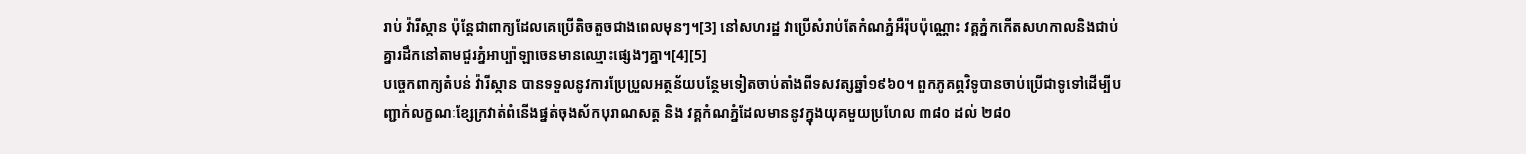រាប់ វ៉ារីស្កាន ប៉ុន្តែជាពាក្យដែលគេប្រើតិចតួចជាងពេលមុនៗ។[3] នៅសហរដ្ឋ វាប្រើសំរាប់តែកំណភ្នំអឺរ៉ុបប៉ុណ្ណោះ វគ្គភ្នំកកើតសហកាលនិងជាប់គ្នារដឹកនៅតាមជួរភ្នំអាប្ប៉ាឡាចេនមានឈ្មោះផ្សេងៗគ្នា។[4][5]
បច្ចេកពាក្យតំបន់ វ៉ារីស្កាន បានទទួលនូវការប្រែប្រួលអត្ថន័យបន្ថែមទៀតចាប់តាំងពីទសវត្សឆ្នាំ១៩៦០។ ពួកភូគព្ភវិទូបានចាប់ប្រើជាទូទៅដើម្បីបញ្ជាក់លក្ខណៈខ្សែក្រវាត់ពំនើងផ្នត់ចុងស័កបុរាណសត្ត និង វគ្គកំណភ្នំដែលមាននូវក្នុងយុគមួយប្រហែល ៣៨០ ដល់ ២៨០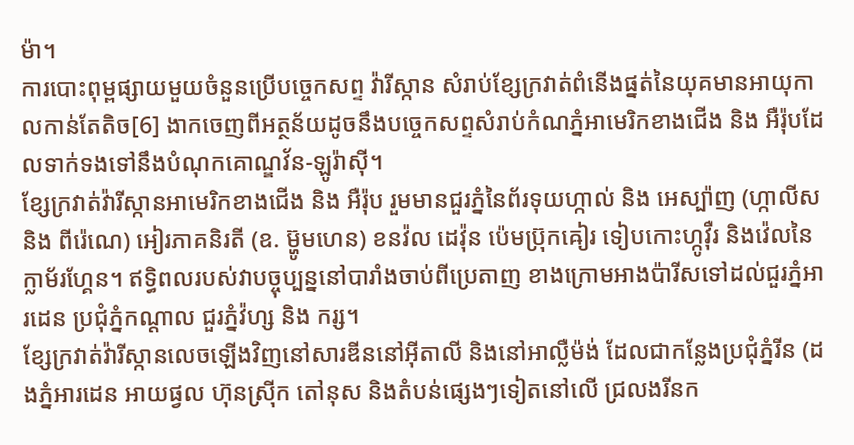ម៉ា។
ការបោះពុម្ពផ្សាយមួយចំនួនប្រើបច្ចេកសព្ទ វ៉ារីស្កាន សំរាប់ខ្សែក្រវាត់ពំនើងផ្នត់នៃយុគមានអាយុកាលកាន់តែតិច[6] ងាកចេញពីអត្ថន័យដូចនឹងបច្ចេកសព្ទសំរាប់កំណភ្នំអាមេរិកខាងជើង និង អឺរ៉ុបដែលទាក់ទងទៅនឹងបំណុកគោណ្ឌវ័ន-ឡូរ៉ាស៊ី។
ខ្សែក្រវាត់វ៉ារីស្កានអាមេរិកខាងជើង និង អឺរ៉ុប រួមមានជួរភ្នំនៃព័រទុយហ្កាល់ និង អេស្ប៉ាញ (ហ្កាលីស និង ពីរ៉េណេ) អៀរភាគនិរតី (ឧ. ម៊្ហូមហេន) ខនវ៉ល ដេវ៉ុន ប៉េមប៊្រុកឝៀរ ទៀបកោះហ្កូវ៉ឺរ និងវ៉េលនៃក្លាម័រហ្គែន។ ឥទ្ធិពលរបស់វាបច្ចុប្បន្ននៅបារាំងចាប់ពីប្រេតាញ ខាងក្រោមអាងប៉ារីសទៅដល់ជួរភ្នំអារដេន ប្រជុំភ្នំកណ្ដាល ជួរភ្នំវ៉ហ្ស និង ករ្ស។
ខ្សែក្រវាត់វ៉ារីស្កានលេចឡើងវិញនៅសារឌីននៅអ៊ីតាលី និងនៅអាល្លឺម៉ង់ ដែលជាកន្លែងប្រជុំភ្នំរីន (ដងភ្នំអារដេន អាយផ្វល ហ៊ុនស៊្រីក តៅនុស និងតំបន់ផ្សេងៗទៀតនៅលើ ជ្រលងរីនក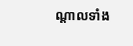ណ្ដាលទាំង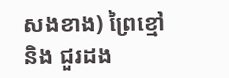សងខាង) ព្រៃខ្មៅ និង ជួរដង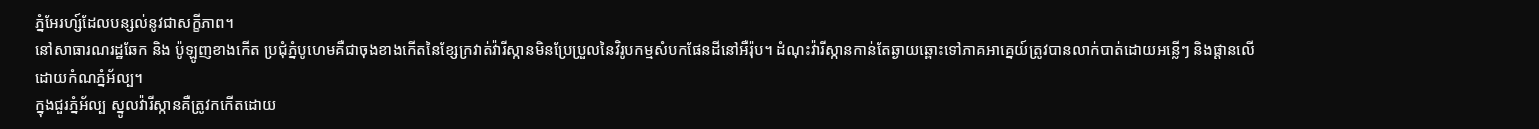ភ្នំអែរហ្ស៍ដែលបន្សល់នូវជាសក្ខីភាព។
នៅសាធារណរដ្ឋឆែក និង ប៉ូឡូញខាងកើត ប្រជុំភ្នំបូហេមគឺជាចុងខាងកើតនៃខ្សែក្រវាត់វ៉ារីស្កានមិនប្រែប្រួលនៃវិរូបកម្មសំបកផែនដីនៅអឺរ៉ុប។ ដំណុះវ៉ារីស្កានកាន់តែឆ្ងាយឆ្ពោះទៅភាគអាគ្នេយ៍ត្រូវបានលាក់បាត់ដោយអន្លើៗ និងផ្ដានលើដោយកំណភ្នំអ័ល្ប។
ក្នុងជួរភ្នំអ័ល្ប ស្នូលវ៉ារីស្កានគឺត្រូវកកើតដោយ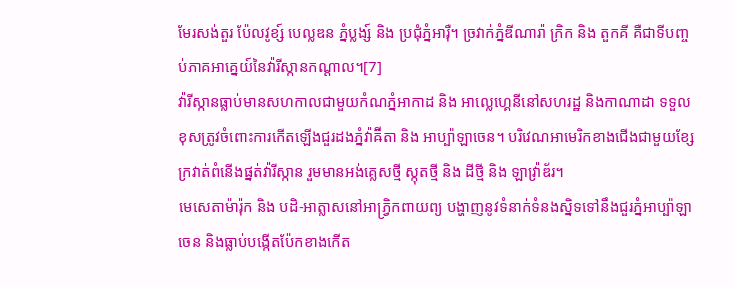មែរសង់តួរ ប៉ែលវូខ្ស៍ បេល្លឌន ភ្នំប្លង្ស៍ និង ប្រជុំភ្នំអារ៉ឺ។ ច្រវាក់ភ្នំឌីណារ៉ា ក្រិក និង តួកគី គឺជាទីបញ្ចប់ភាគអាគ្នេយ៍នៃវ៉ារីស្កានកណ្ដាល។[7]
វ៉ារីស្កានធ្លាប់មានសហកាលជាមួយកំណភ្នំអាកាដ និង អាល្លេហ្គេនីនៅសហរដ្ឋ និងកាណាដា ទទួលខុសត្រូវចំពោះការកើតឡើងជួរដងភ្នំវ៉ាឝ៊ីតា និង អាប្ប៉ាឡាចេន។ បរិវេណអាមេរិកខាងជើងជាមួយខ្សែក្រវាត់ពំនើងផ្នត់វ៉ារីស្កាន រួមមានអង់គ្លេសថ្មី ស្កុតថ្មី និង ដីថ្មី និង ឡាវ៉្រាឌ័រ។
មេសេតាម៉ារ៉ុក និង បដិ-អាត្លាសនៅអាភ្វ្រិកពាយព្យ បង្ហាញនូវទំនាក់ទំនងស្និទទៅនឹងជួរភ្នំអាប្ប៉ាឡាចេន និងធ្លាប់បង្កើតប៉ែកខាងកើត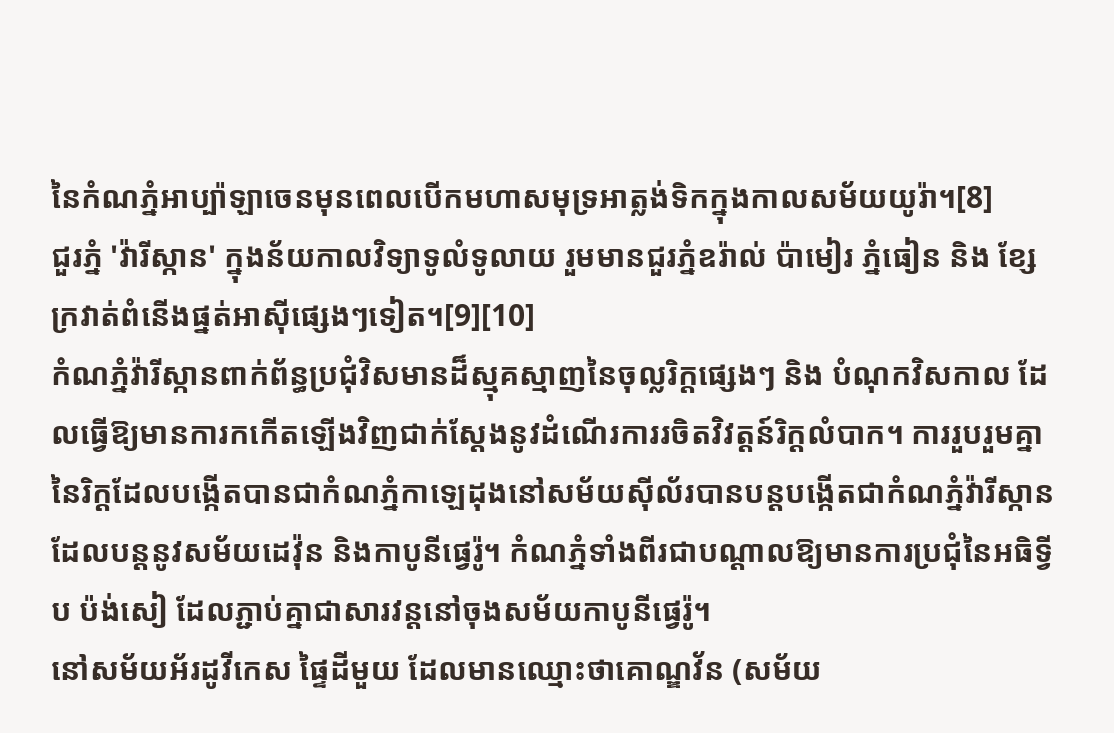នៃកំណភ្នំអាប្ប៉ាឡាចេនមុនពេលបើកមហាសមុទ្រអាត្លង់ទិកក្នុងកាលសម័យយូរ៉ា។[8]
ជួរភ្នំ 'វ៉ារីស្កាន' ក្នុងន័យកាលវិទ្យាទូលំទូលាយ រួមមានជួរភ្នំឧរ៉ាល់ ប៉ាមៀរ ភ្នំធៀន និង ខ្សែក្រវាត់ពំនើងផ្នត់អាស៊ីផ្សេងៗទៀត។[9][10]
កំណភ្នំវ៉ារីស្កានពាក់ព័ន្ធប្រជុំវិសមានដ៏ស្មុគស្មាញនៃចុល្លរិក្តផ្សេងៗ និង បំណុកវិសកាល ដែលធ្វើឱ្យមានការកកើតឡើងវិញជាក់ស្ដែងនូវដំណើរការរចិតវិវត្តន៍រិក្តលំបាក។ ការរួបរួមគ្នានៃរិក្ដដែលបង្កើតបានជាកំណភ្នំកាឡេដុងនៅសម័យស៊ីល័របានបន្តបង្កើតជាកំណភ្នំវ៉ារីស្កានដែលបន្តនូវសម័យដេវ៉ុន និងកាបូនីផ្វេរ៉ូ។ កំណភ្នំទាំងពីរជាបណ្ដាលឱ្យមានការប្រជុំនៃអធិទ្វីប ប៉ង់សៀ ដែលភ្ជាប់គ្នាជាសារវន្តនៅចុងសម័យកាបូនីផ្វេរ៉ូ។
នៅសម័យអ័រដូវីកេស ផ្ទៃដីមួយ ដែលមានឈ្មោះថាគោណ្ឌវ័ន (សម័យ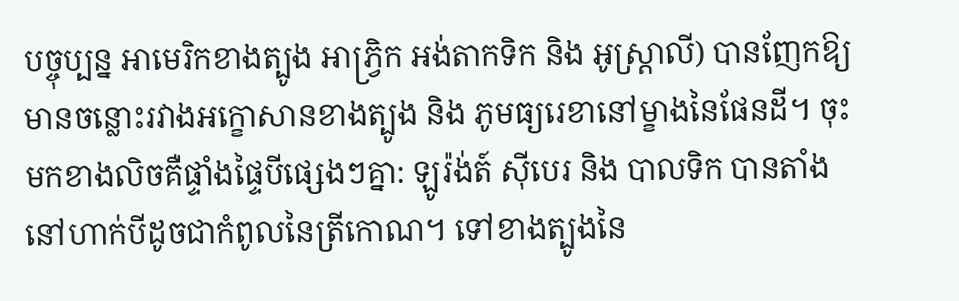បច្ចុប្បន្ន អាមេរិកខាងត្បូង អាភ្វ្រិក អង់តាកទិក និង អូស្ត្រាលី) បានញែកឱ្យមានចន្លោះរវាងអក្ខោសានខាងត្បូង និង ភូមធ្យរេខានៅម្ខាងនៃផែនដី។ ចុះមកខាងលិចគឺផ្ទាំងផ្ទៃបីផ្សេងៗគ្នា: ឡូរ៉ង់ត៍ ស៊ីបេរ និង បាលទិក បានតាំងនៅហាក់បីដូចជាកំពូលនៃត្រីកោណ។ ទៅខាងត្បូងនៃ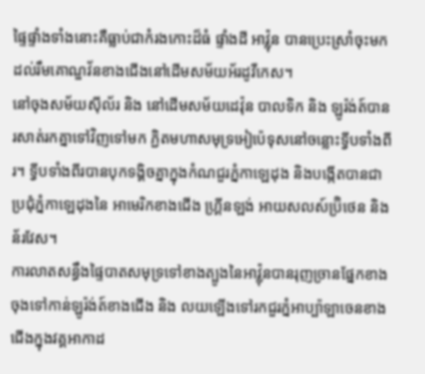ផ្ទៃផ្ទាំងទាំងនោះគឺធ្លាប់ជាកំរងកោះដ៏ធំ ផ្ទាំងដី អាវ៉្លុន បានប្រេះស្រាំចុះមកដល់រឹមគោណ្ឌវ័នខាងជើងនៅដើមសម័យអ័រដូវីកេស។
នៅចុងសម័យស៊ីល័រ និង នៅដើមសម័យដេវ៉ុន បាលទិក និង ឡូរ៉ង់ត៍បានរសាត់រកគ្នាទៅវិញទៅមក ភ្ជិតមហាសមុទ្រអៀប៉េទុសនៅចន្លោះទ្វីបទាំងពីរ។ ទ្វីបទាំងពីរបានបុកទង្គិចគ្នាក្នុងកំណជួរភ្នំកាឡេដុង និងបង្កើតបានជាប្រជុំភ្នំកាឡេដុងនៃ អាមេរិកខាងជើង ហ្គ្រីនឡង់ អាយសលស៍ប៊្រិថេន និងន័រវែស។
ការលាតសន្ធឹងផ្ទៃបាតសមុទ្រទៅខាងត្បូងនៃអាវ៉្លុនបានរុញច្រានផ្នែកខាងចុងទៅកាន់ឡូរ៉ង់ត៍ខាងជើង និង លយឡើងទៅរកជួរភ្នំអាប្ប៉ាឡាចេនខាងជើងក្នុងវគ្គអាកាដ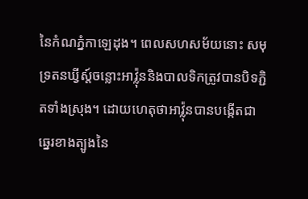នៃកំណភ្នំកាឡេដុង។ ពេលសហសម័យនោះ សមុទ្រតនឃ្វីស្ត៍ចន្លោះអាវ៉្លុននិងបាលទិកត្រូវបានបិទភ្ជិតទាំងស្រុង។ ដោយហេតុថាអាវ៉្លុនបានបង្កើតជាឆ្នេរខាងត្បូងនៃ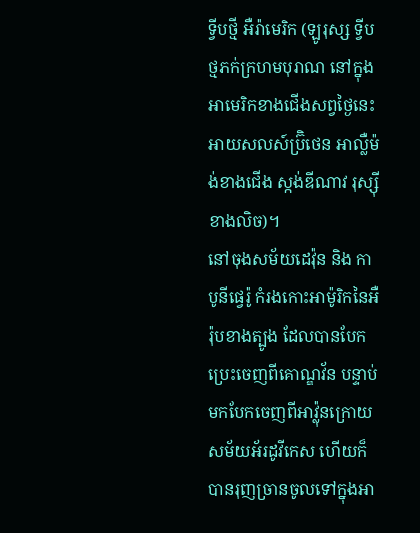ទ្វីបថ្មី អឺរ៉ាមេរិក (ឡូរុស្ស ទ្វីបថ្មភក់ក្រហមបុរាណ នៅក្នុងអាមេរិកខាងជើងសព្វថ្ងៃនេះ អាយសលស៍ប៊្រិថេន អាល្លឺម៉ង់ខាងជើង ស្កង់ឌីណាវ រុស្ស៊ីខាងលិច)។
នៅចុងសម័យដេវ៉ុន និង កាបូនីផ្វេរ៉ូ កំរងកោះអាម៉ូរិកនៃអឺរ៉ុបខាងត្បូង ដែលបានបែកប្រេះចេញពីគោណ្ឌវ័ន បន្ទាប់មកបែកចេញពីអាវ៉្លុនក្រោយសម័យអ័រដូវីកេស ហើយក៏បានរុញច្រានចូលទៅក្នុងអា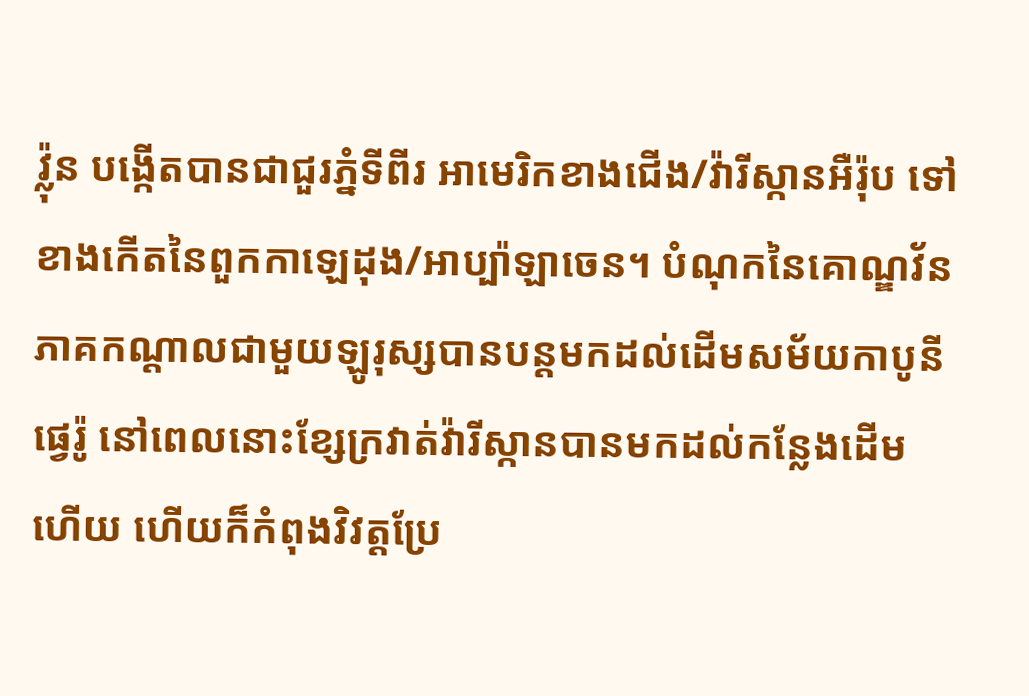វ៉្លុន បង្កើតបានជាជួរភ្នំទីពីរ អាមេរិកខាងជើង/វ៉ារីស្កានអឺរ៉ុប ទៅខាងកើតនៃពួកកាឡេដុង/អាប្ប៉ាឡាចេន។ បំណុកនៃគោណ្ឌវ័នភាគកណ្ដាលជាមួយឡូរុស្សបានបន្តមកដល់ដើមសម័យកាបូនីផ្វេរ៉ូ នៅពេលនោះខ្សែក្រវាត់វ៉ារីស្កានបានមកដល់កន្លែងដើមហើយ ហើយក៏កំពុងវិវត្តប្រែ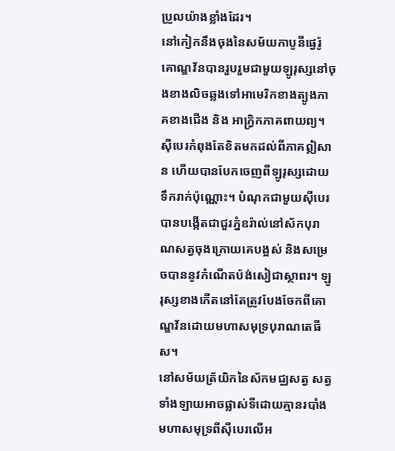ប្រួលយ៉ាងខ្លាំងដែរ។
នៅកៀកនឹងចុងនៃសម័យកាបូនីផ្វេរ៉ូ គោណ្ឌវ័នបានរួបរួមជាមួយឡូរុស្សនៅចុងខាងលិចឆ្លងទៅអាមេរិកខាងត្បូងភាគខាងជើង និង អាភ្វ្រិកភាគពាយព្យ។ ស៊ីបេរកំពុងតែខិតមកដល់ពីភាគឦសាន ហើយបានបែកចេញពីឡូរុស្សដោយទឹករាក់ប៉ុណ្ណោះ។ បំណុកជាមួយស៊ីបេរបានបង្កើតជាជួរភ្នំឧរ៉ាល់នៅស័កបុរាណសត្វចុងក្រោយគេបង្អស់ និងសម្រេចបាននូវកំណើតប៉ង់សៀជាស្ថាពរ។ ឡូរុស្សខាងកើតនៅតែត្រូវបែងចែកពីគោណ្ឌវ័នដោយមហាសមុទ្របុរាណតេធីស។
នៅសម័យត្រ័យិកនៃស័កមជ្ឈសត្វ សត្វទាំងឡាយអាចផ្លាស់ទីដោយគ្មានរបាំងមហាសមុទ្រពីស៊ីបេរលើអ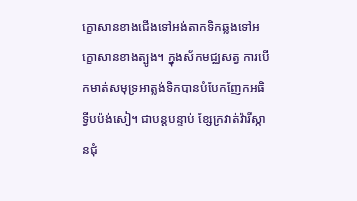ក្ខោសានខាងជើងទៅអង់តាកទិកឆ្លងទៅអក្ខោសានខាងត្បូង។ ក្នុងស័កមជ្ឈសត្វ ការបើកមាត់សមុទ្រអាត្លង់ទិកបានបំបែកញែកអធិទ្វីបប៉ង់សៀ។ ជាបន្តបន្ទាប់ ខ្សែក្រវាត់វ៉ារីស្កានជុំ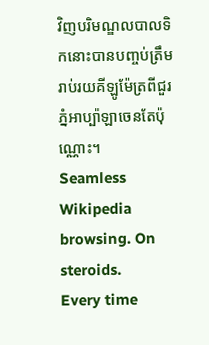វិញបរិមណ្ឌលបាលទិកនោះបានបញ្ចប់ត្រឹមរាប់រយគីឡូម៉ែត្រពីជួរភ្នំអាប្ប៉ាឡាចេនតែប៉ុណ្ណោះ។
Seamless Wikipedia browsing. On steroids.
Every time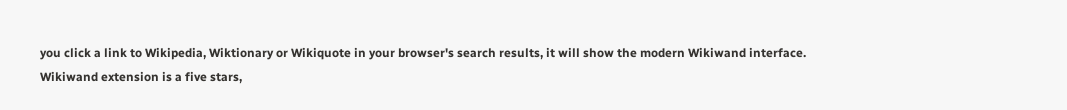you click a link to Wikipedia, Wiktionary or Wikiquote in your browser's search results, it will show the modern Wikiwand interface.
Wikiwand extension is a five stars,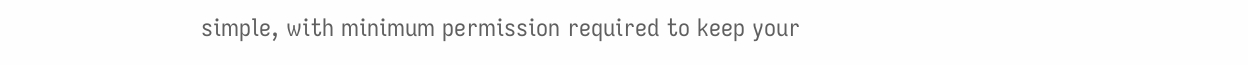simple, with minimum permission required to keep your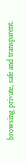browsing private, safe and transparent.